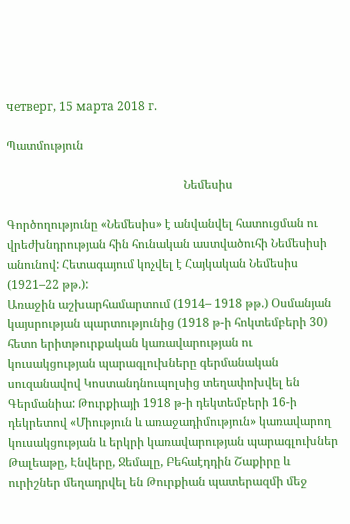четверг, 15 марта 2018 г.

Պատմություն

                                                           Նեմեսիս

Գործողությունը «Նեմեսիս» է անվանվել հատուցման ու վրեժխնդրության հին հունական աստվածուհի Նեմեսիսի անունով: Հետագայում կոչվել է Հայկական Նեմեսիս (1921–22 թթ.):
Առաջին աշխարհամարտում (1914– 1918 թթ.) Օսմանյան կայսրության պարտությունից (1918 թ-ի հոկտեմբերի 30) հետո երիտթուրքական կառավարության ու կուսակցության պարագլուխները գերմանական սուզանավով Կոստանդնուպոլսից տեղափոխվել են Գերմանիա: Թուրքիայի 1918 թ-ի դեկտեմբերի 16-ի դեկրետով «Միություն և առաջադիմություն» կառավարող կուսակցության և երկրի կառավարության պարագլուխներ Թալեաթը, Էնվերը, Ջեմալը, Բեհաէդդին Շաքիրը և ուրիշներ մեղադրվել են Թուրքիան պատերազմի մեջ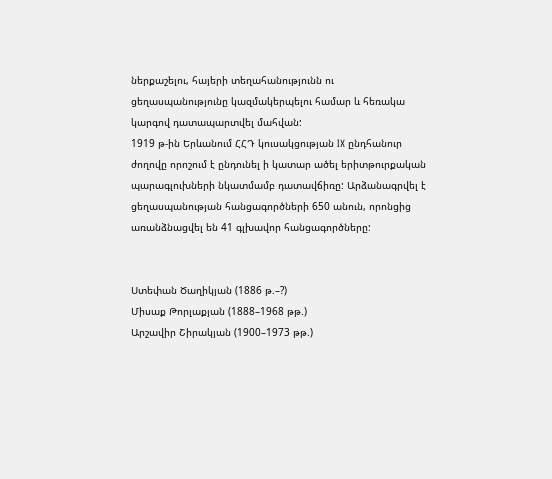ներքաշելու, հայերի տեղահանությունն ու ցեղասպանությունը կազմակերպելու համար և հեռակա կարգով դատապարտվել մահվան:
1919 թ-ին Երևանում ՀՀԴ կուսակցության IX ընդհանուր ժողովը որոշում է ընդունել ի կատար ածել երիտթուրքական պարագլուխների նկատմամբ դատավճիռը: Արձանագրվել է ցեղասպանության հանցագործների 650 անուն, որոնցից առանձնացվել են 41 գլխավոր հանցագործները:


Ստեփան Ծաղիկյան (1886 թ.–?)
Միսաք Թորլաքյան (1888–1968 թթ.)
Արշավիր Շիրակյան (1900–1973 թթ.)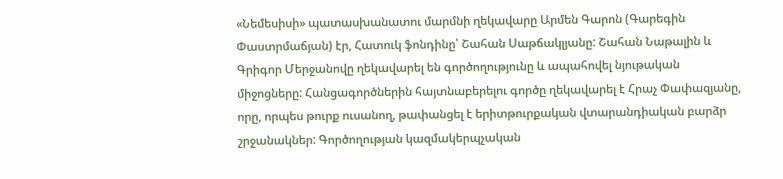«Նեմեսիսի» պատասխանատու մարմնի ղեկավարը Արմեն Գարոն (Գարեգին Փաստրմաճյան) էր, Հատուկ ֆոնդինը՝ Շահան Սաթճակլյանը: Շահան Նաթալին և Գրիգոր Մերջանովը ղեկավարել են գործողությունը և ապահովել նյութական միջոցները: Հանցագործներին հայտնաբերելու գործը ղեկավարել է Հրաչ Փափազյանը, որը, որպես թուրք ուսանող, թափանցել է երիտթուրքական վտարանդիական բարձր շրջանակներ: Գործողության կազմակերպչական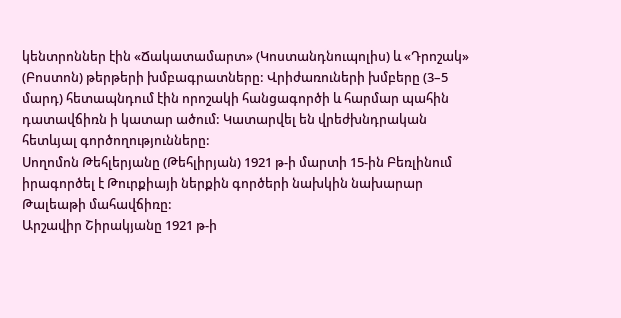կենտրոններ էին «Ճակատամարտ» (Կոստանդնուպոլիս) և «Դրոշակ» (Բոստոն) թերթերի խմբագրատները: Վրիժառուների խմբերը (3–5 մարդ) հետապնդում էին որոշակի հանցագործի և հարմար պահին դատավճիռն ի կատար ածում: Կատարվել են վրեժխնդրական հետևյալ գործողությունները:
Սողոմոն Թեհլերյանը (Թեհլիրյան) 1921 թ-ի մարտի 15-ին Բեռլինում իրագործել է Թուրքիայի ներքին գործերի նախկին նախարար Թալեաթի մահավճիռը:
Արշավիր Շիրակյանը 1921 թ-ի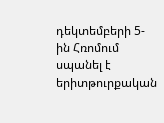դեկտեմբերի 5-ին Հռոմում սպանել է երիտթուրքական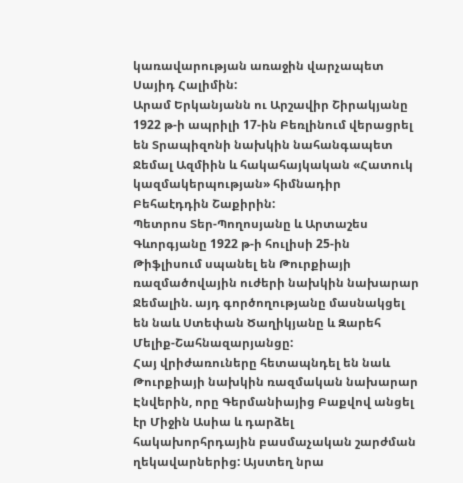կառավարության առաջին վարչապետ Սայիդ Հալիմին:
Արամ Երկանյանն ու Արշավիր Շիրակյանը 1922 թ-ի ապրիլի 17-ին Բեռլինում վերացրել են Տրապիզոնի նախկին նահանգապետ Ջեմալ Ազմիին և հակահայկական «Հատուկ կազմակերպության» հիմնադիր Բեհաէդդին Շաքիրին:
Պետրոս Տեր-Պողոսյանը և Արտաշես Գևորգյանը 1922 թ-ի հուլիսի 25-ին Թիֆլիսում սպանել են Թուրքիայի ռազմածովային ուժերի նախկին նախարար Ջեմալին. այդ գործողությանը մասնակցել են նաև Ստեփան Ծաղիկյանը և Զարեհ Մելիք-Շահնազարյանցը:
Հայ վրիժառուները հետապնդել են նաև Թուրքիայի նախկին ռազմական նախարար Էնվերին, որը Գերմանիայից Բաքվով անցել էր Միջին Ասիա և դարձել հակախորհրդային բասմաչական շարժման ղեկավարներից: Այստեղ նրա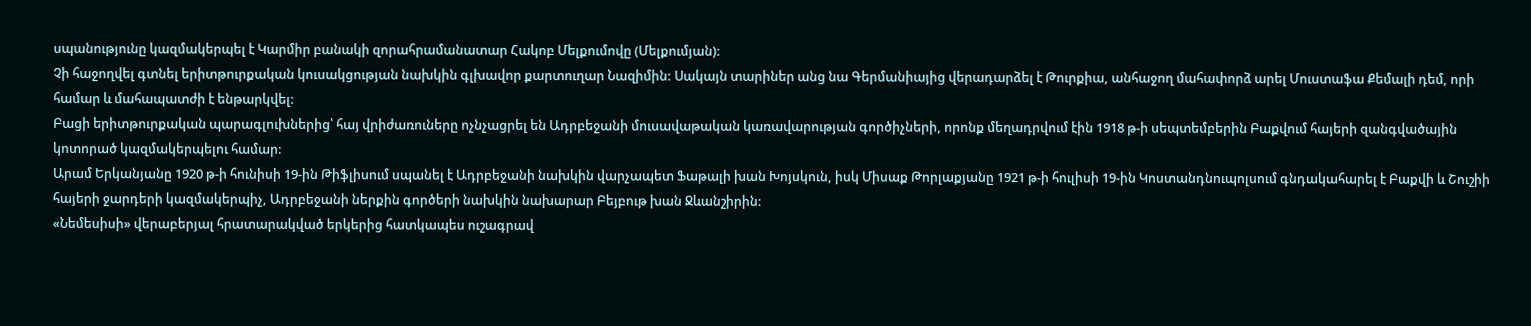սպանությունը կազմակերպել է Կարմիր բանակի զորահրամանատար Հակոբ Մելքումովը (Մելքումյան):
Չի հաջողվել գտնել երիտթուրքական կուսակցության նախկին գլխավոր քարտուղար Նազիմին: Սակայն տարիներ անց նա Գերմանիայից վերադարձել է Թուրքիա, անհաջող մահափորձ արել Մուստաֆա Քեմալի դեմ, որի համար և մահապատժի է ենթարկվել:
Բացի երիտթուրքական պարագլուխներից՝ հայ վրիժառուները ոչնչացրել են Ադրբեջանի մուսավաթական կառավարության գործիչների, որոնք մեղադրվում էին 1918 թ-ի սեպտեմբերին Բաքվում հայերի զանգվածային կոտորած կազմակերպելու համար:
Արամ Երկանյանը 1920 թ-ի հունիսի 19-ին Թիֆլիսում սպանել է Ադրբեջանի նախկին վարչապետ Ֆաթալի խան Խոյսկուն, իսկ Միսաք Թորլաքյանը 1921 թ-ի հուլիսի 19-ին Կոստանդնուպոլսում գնդակահարել է Բաքվի և Շուշիի հայերի ջարդերի կազմակերպիչ, Ադրբեջանի ներքին գործերի նախկին նախարար Բեյբութ խան Ջևանշիրին:
«Նեմեսիսի» վերաբերյալ հրատարակված երկերից հատկապես ուշագրավ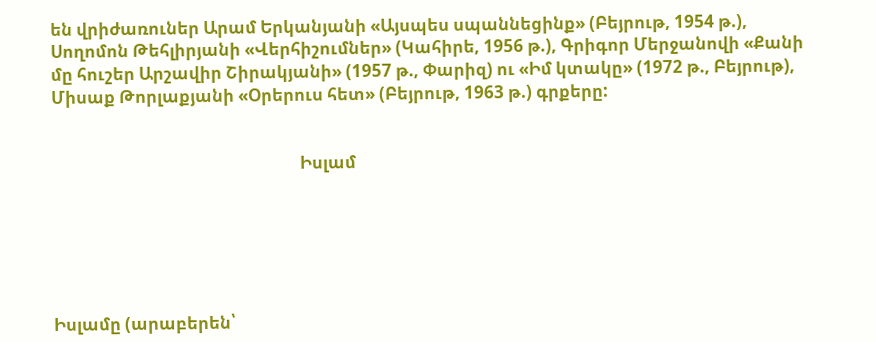են վրիժառուներ Արամ Երկանյանի «Այսպես սպաննեցինք» (Բեյրութ, 1954 թ.), Սողոմոն Թեհլիրյանի «Վերհիշումներ» (Կահիրե, 1956 թ.), Գրիգոր Մերջանովի «Քանի մը հուշեր Արշավիր Շիրակյանի» (1957 թ., Փարիզ) ու «Իմ կտակը» (1972 թ., Բեյրութ), Միսաք Թորլաքյանի «Օրերուս հետ» (Բեյրութ, 1963 թ.) գրքերը:


                                                              Իսլամ






Իսլամը (արաբերեն՝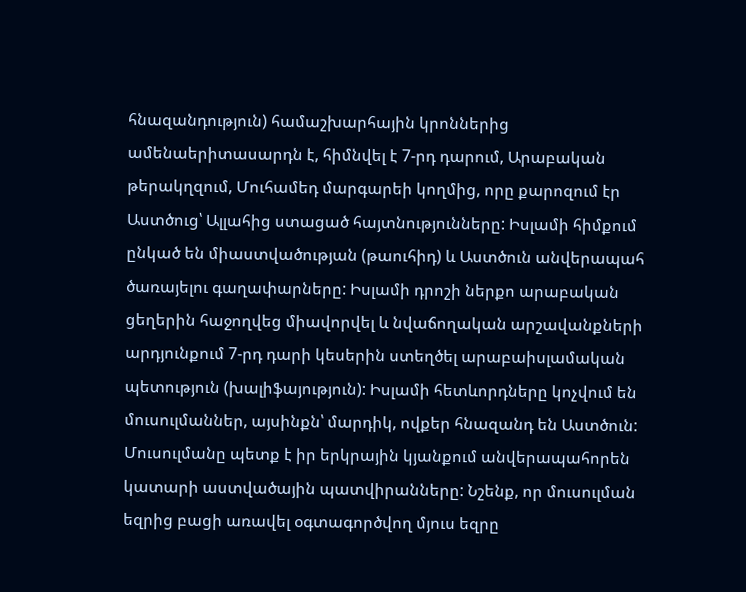հնազանդություն) համաշխարհային կրոններից ամենաերիտասարդն է, հիմնվել է 7-րդ դարում, Արաբական թերակղզում, Մուհամեդ մարգարեի կողմից, որը քարոզում էր Աստծուց՝ Ալլահից ստացած հայտնությունները: Իսլամի հիմքում ընկած են միաստվածության (թաուհիդ) և Աստծուն անվերապահ ծառայելու գաղափարները: Իսլամի դրոշի ներքո արաբական ցեղերին հաջողվեց միավորվել և նվաճողական արշավանքների արդյունքում 7-րդ դարի կեսերին ստեղծել արաբաիսլամական պետություն (խալիֆայություն): Իսլամի հետևորդները կոչվում են մուսուլմաններ, այսինքն՝ մարդիկ, ովքեր հնազանդ են Աստծուն: Մուսուլմանը պետք է իր երկրային կյանքում անվերապահորեն կատարի աստվածային պատվիրանները: Նշենք, որ մուսուլման եզրից բացի առավել օգտագործվող մյուս եզրը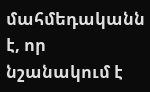մահմեդականն է, որ նշանակում է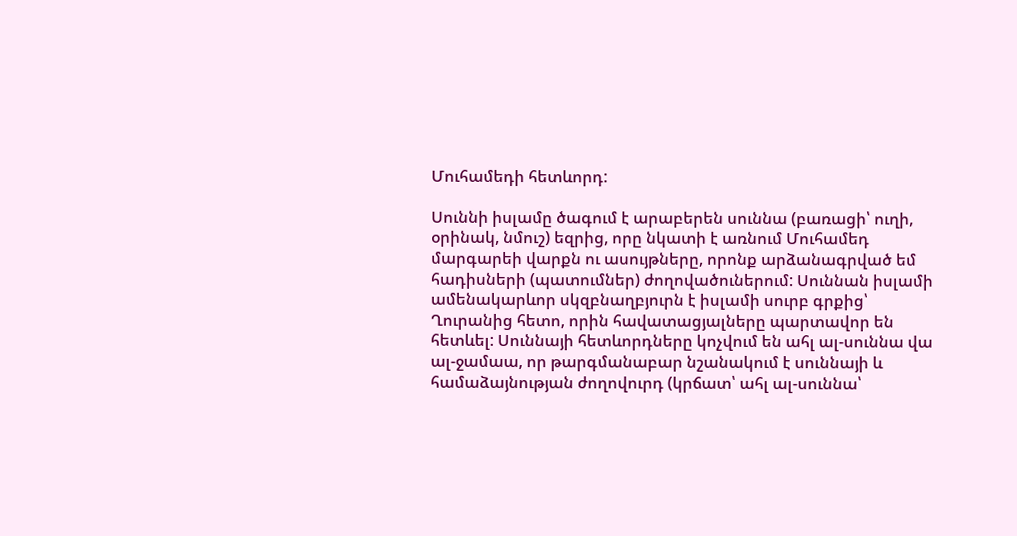Մուհամեդի հետևորդ:

Սուննի իսլամը ծագում է արաբերեն սուննա (բառացի՝ ուղի, օրինակ, նմուշ) եզրից, որը նկատի է առնում Մուհամեդ մարգարեի վարքն ու ասույթները, որոնք արձանագրված եմ հադիսների (պատումներ) ժողովածուներում: Սուննան իսլամի ամենակարևոր սկզբնաղբյուրն է իսլամի սուրբ գրքից՝ Ղուրանից հետո, որին հավատացյալները պարտավոր են հետևել: Սուննայի հետևորդները կոչվում են ահլ ալ-սուննա վա ալ-ջամաա, որ թարգմանաբար նշանակում է սուննայի և համաձայնության ժողովուրդ (կրճատ՝ ահլ ալ-սուննա՝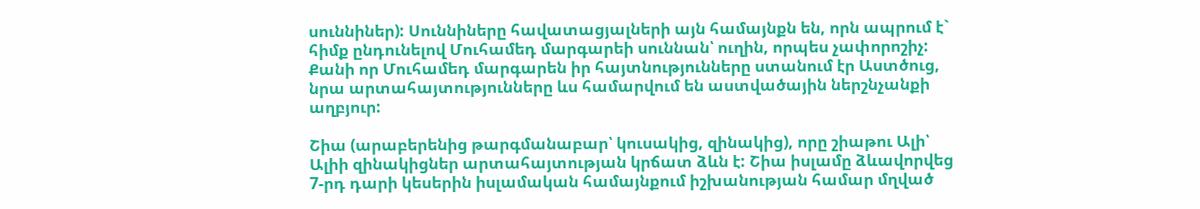սուննիներ): Սուննիները հավատացյալների այն համայնքն են, որն ապրում է` հիմք ընդունելով Մուհամեդ մարգարեի սուննան՝ ուղին, որպես չափորոշիչ: Քանի որ Մուհամեդ մարգարեն իր հայտնությունները ստանում էր Աստծուց, նրա արտահայտությունները ևս համարվում են աստվածային ներշնչանքի աղբյուր:

Շիա (արաբերենից թարգմանաբար՝ կուսակից, զինակից), որը շիաթու Ալի՝ Ալիի զինակիցներ արտահայտության կրճատ ձևն է: Շիա իսլամը ձևավորվեց 7-րդ դարի կեսերին իսլամական համայնքում իշխանության համար մղված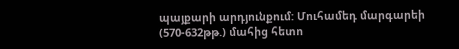պայքարի արդյունքում: Մուհամեդ մարգարեի (570-632թթ.) մահից հետո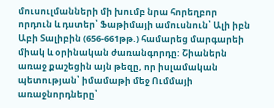մուսուլմանների մի խումբ նրա հորեղբոր որդուն և դստեր՝ Ֆաթիմայի ամուսնուն՝ Ալի իբն Աբի Տալիբին (656-661թթ.) համարեց մարգարեի միակ և օրինական ժառանգորդը: Շիաներն առաջ քաշեցին այն թեզը, որ իսլամական պետության՝ իմամաթի մեջ Ումմայի առաջնորդները՝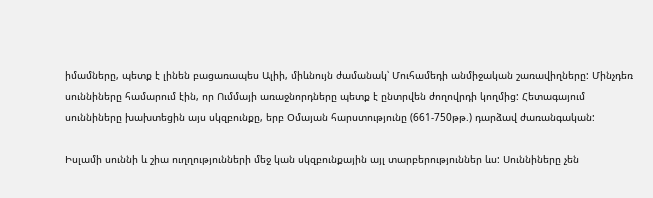իմամները, պետք է լինեն բացառապես Ալիի, միևնույն ժամանակ՝ Մուհամեդի անմիջական շառավիղները: Մինչդեռ սուննիները համարում էին, որ Ումմայի առաջնորդները պետք է ընտրվեն ժողովրդի կողմից: Հետագայում սուննիները խախտեցին այս սկզբունքը, երբ Օմայան հարստությունը (661-750թթ.) դարձավ ժառանգական:

Իսլամի սուննի և շիա ուղղությունների մեջ կան սկզբունքային այլ տարբերություններ ևս: Սուննիները չեն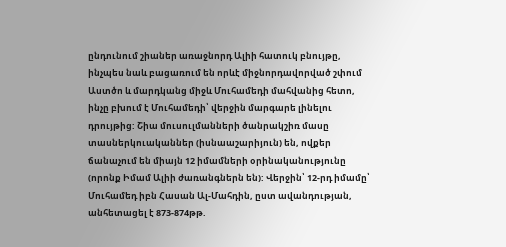ընդունում շիաներ առաջնորդ Ալիի հատուկ բնույթը, ինչպես նաև բացառում են որևէ միջնորդավորված շփում Աստծո և մարդկանց միջև Մուհամեդի մահվանից հետո, ինչը բխում է Մուհամեդի՝ վերջին մարգարե լինելու դրույթից: Շիա մուսուլմանների ծանրակշիռ մասը տասներկուականներ (իսնաաշարիյուն) են, ովքեր ճանաչում են միայն 12 իմամների օրինականությունը (որոնք Իմամ Ալիի ժառանգներն են): Վերջին՝ 12-րդ իմամը՝ Մուհամեդ իբն Հասան Ալ-Մահդին, ըստ ավանդության, անհետացել է 873-874թթ.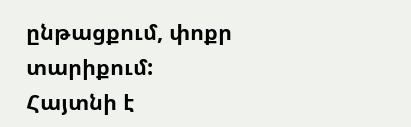ընթացքում, փոքր տարիքում: Հայտնի է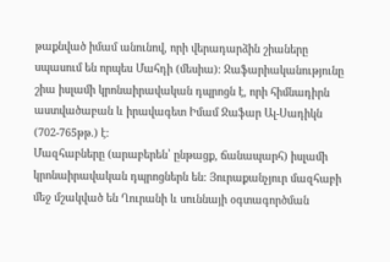թաքնված իմամ անունով, որի վերադարձին շիաները սպասում են որպես Մահդի (մեսիա): Ջաֆարիականությունը շիա իսլամի կրոնաիրավական դպրոցն է, որի հիմնադիրն աստվածաբան և իրավագետ Իմամ Ջաֆար Ալ-Սադիկն (702-765թթ.) է:
Մազհաբները (արաբերեն՝ ընթացք, ճանապարհ) իսլամի կրոնաիրավական դպրոցներն են: Յուրաքանչյուր մազհաբի մեջ մշակված են Ղուրանի և սուննայի օգտագործման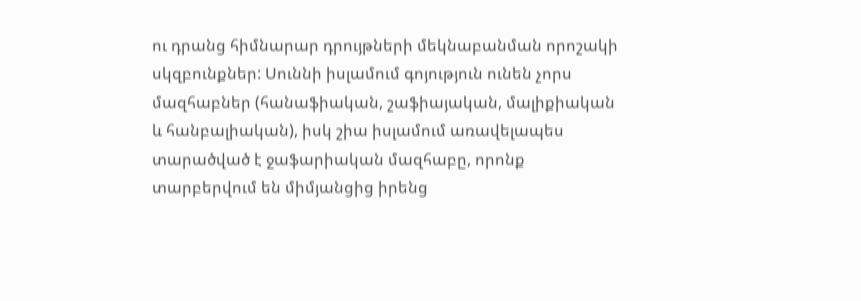ու դրանց հիմնարար դրույթների մեկնաբանման որոշակի սկզբունքներ: Սուննի իսլամում գոյություն ունեն չորս մազհաբներ (հանաֆիական, շաֆիայական, մալիքիական և հանբալիական), իսկ շիա իսլամում առավելապես տարածված է ջաֆարիական մազհաբը, որոնք տարբերվում են միմյանցից իրենց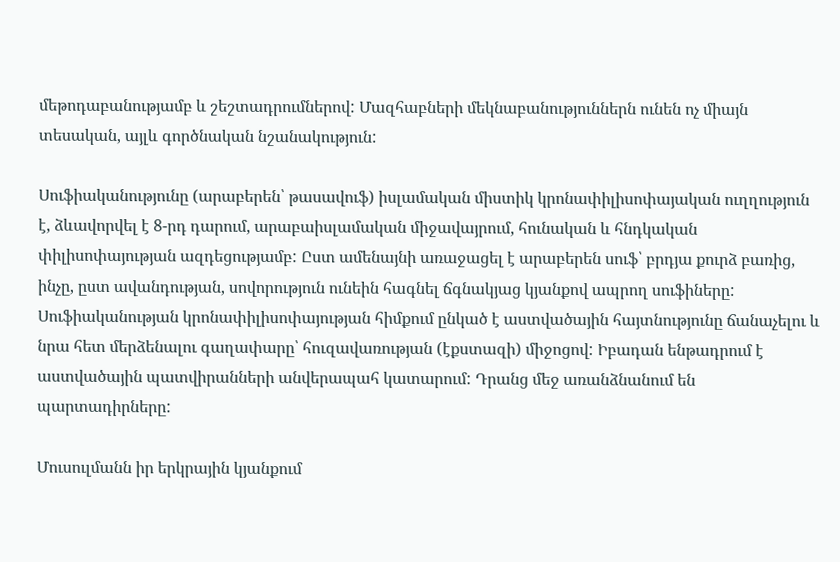մեթոդաբանությամբ և շեշտադրումներով: Մազհաբների մեկնաբանություններն ունեն ոչ միայն տեսական, այլև գործնական նշանակություն:

Սուֆիականությունը (արաբերեն՝ թասավուֆ) իսլամական միստիկ կրոնափիլիսոփայական ուղղություն է, ձևավորվել է 8-րդ դարում, արաբաիսլամական միջավայրում, հունական և հնդկական փիլիսոփայության ազդեցությամբ: Ըստ ամենայնի առաջացել է արաբերեն սուֆ՝ բրդյա քուրձ բառից, ինչը, ըստ ավանդության, սովորություն ունեին հագնել ճգնակյաց կյանքով ապրող սուֆիները: Սուֆիականության կրոնափիլիսոփայության հիմքում ընկած է աստվածային հայտնությունը ճանաչելու և նրա հետ մերձենալու գաղափարը՝ հուզավառության (էքստազի) միջոցով: Իբադան ենթադրում է աստվածային պատվիրանների անվերապահ կատարում: Դրանց մեջ առանձնանում են պարտադիրները:

Մուսուլմանն իր երկրային կյանքում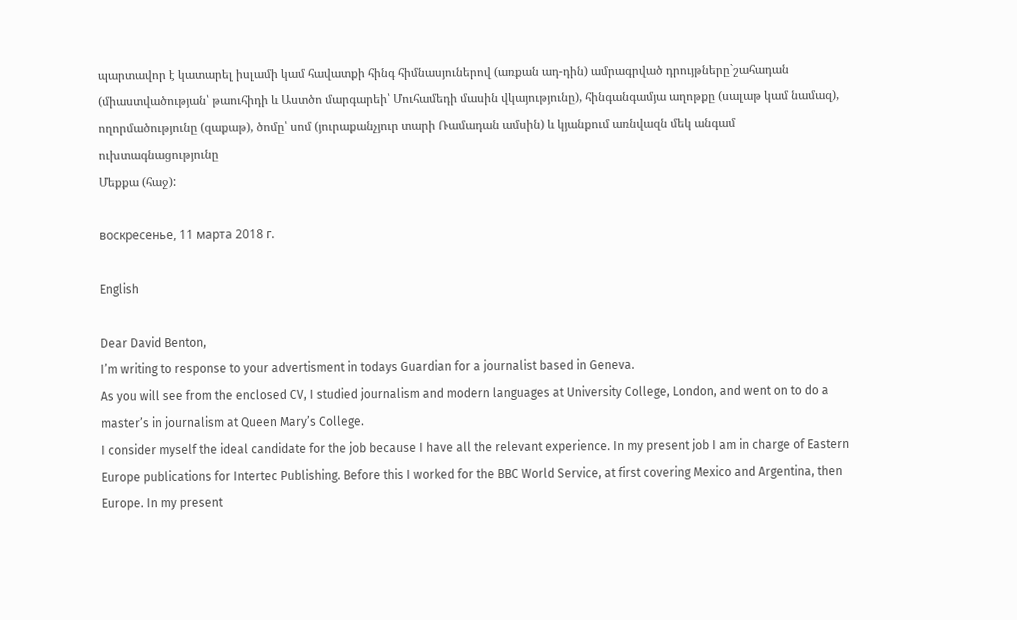պարտավոր է կատարել իսլամի կամ հավատքի հինգ հիմնասյուներով (առքան ադ-դին) ամրագրված դրույթները`շահադան (միաստվածության՝ թաուհիդի և Աստծո մարգարեի՝ Մուհամեդի մասին վկայությունը), հինգանգամյա աղոթքը (սալաթ կամ նամազ), ողորմածությունը (զաքաթ), ծոմը՝ սոմ (յուրաքանչյուր տարի Ռամադան ամսին) և կյանքում առնվազն մեկ անգամ ուխտագնացությունը
Մեքքա (հաջ):

воскресенье, 11 марта 2018 г.

English

Dear David Benton,
I’m writing to response to your advertisment in todays Guardian for a journalist based in Geneva.
As you will see from the enclosed CV, I studied journalism and modern languages at University College, London, and went on to do a master’s in journalism at Queen Mary’s College.
I consider myself the ideal candidate for the job because I have all the relevant experience. In my present job I am in charge of Eastern Europe publications for Intertec Publishing. Before this I worked for the BBC World Service, at first covering Mexico and Argentina, then Europe. In my present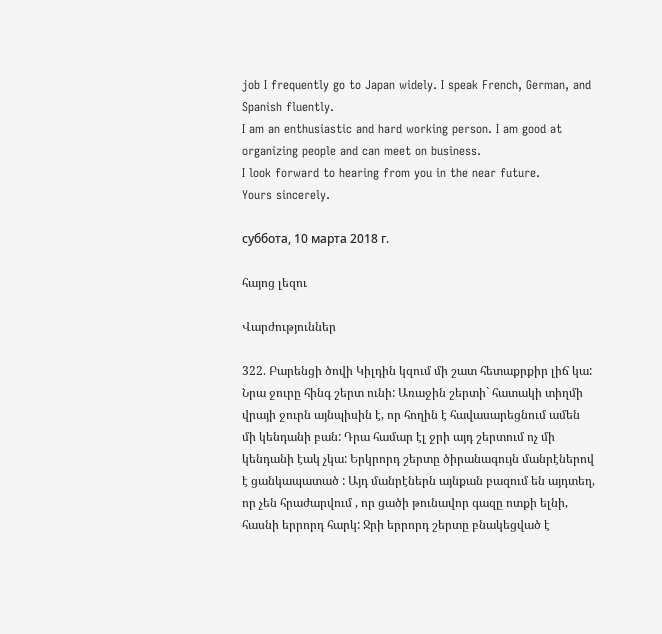job I frequently go to Japan widely. I speak French, German, and Spanish fluently.
I am an enthusiastic and hard working person. I am good at organizing people and can meet on business.
I look forward to hearing from you in the near future.
Yours sincerely.

суббота, 10 марта 2018 г.

հայոց լեզու

Վարժություններ

322. Բարենցի ծովի Կիլդին կզում մի շատ հետաքրքիր լիճ կա: Նրա ջուրը հինգ շերտ ունի: Առաջին շերտի` հատակի տիղմի վրայի ջուրն այնպիսին է, որ հողին է հավասարեցնում ամեն մի կենդանի բան: Դրա համար էլ ջրի այդ շերտում ոչ մի կենդանի էակ չկա: Երկրորդ շերտը ծիրանագույն մանրէներով է ցանկապատած : Այդ մանրէներն այնքան բազում են այդտեղ, որ չեն հրաժարվում , որ ցածի թունավոր գազը ոտքի ելնի, հասնի երրորդ հարկ: Ջրի երրորդ շերտը բնակեցված է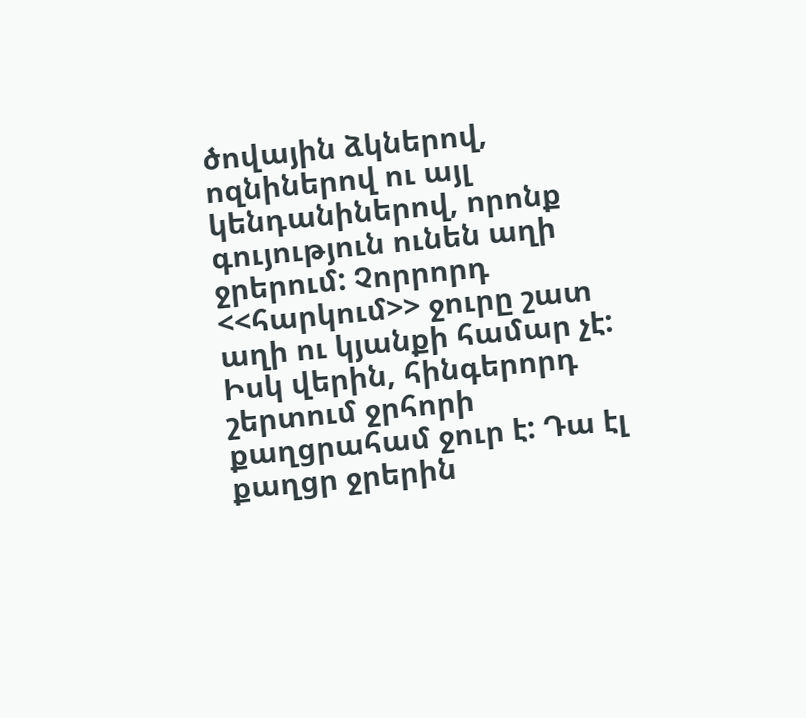ծովային ձկներով, ոզնիներով ու այլ կենդանիներով, որոնք գույություն ունեն աղի ջրերում: Չորրորդ <<հարկում>> ջուրը շատ աղի ու կյանքի համար չէ: Իսկ վերին, հինգերորդ շերտում ջրհորի քաղցրահամ ջուր է: Դա էլ քաղցր ջրերին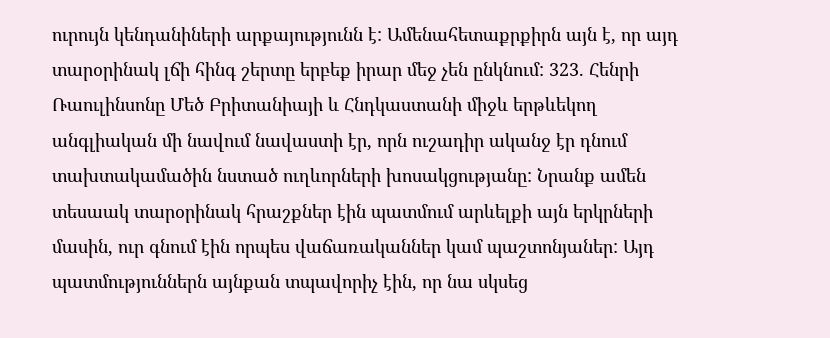ուրույն կենդանիների արքայությունն է: Ամենահետաքրքիրն այն է, որ այդ տարօրինակ լճի հինգ շերտը երբեք իրար մեջ չեն ընկնում: 323. Հենրի Ռաուլինսոնը Մեծ Բրիտանիայի և Հնդկաստանի միջև երթևեկող անգլիական մի նավում նավաստի էր, որն ուշադիր ականջ էր դնում տախտակամածին նստած ուղևորների խոսակցությանը: Նրանք ամեն տեսաակ տարօրինակ հրաշքներ էին պատմում արևելքի այն երկրների մասին, ուր գնում էին որպես վաճառականներ կամ պաշտոնյաներ: Այդ պատմություններն այնքան տպավորիչ էին, որ նա սկսեց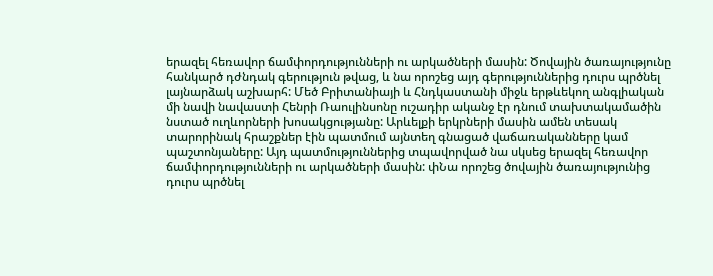երազել հեռավոր ճամփորդությունների ու արկածների մասին: Ծովային ծառայությունը հանկարծ դժնդակ գերություն թվաց, և նա որոշեց այդ գերություններից դուրս պրծնել լայնարձակ աշխարհ: Մեծ Բրիտանիայի և Հնդկաստանի միջև երթևեկող անգլիական մի նավի նավաստի Հենրի Ռաուլինսոնը ուշադիր ականջ էր դնում տախտակամածին նստած ուղևորների խոսակցությանը: Արևելքի երկրների մասին ամեն տեսակ տարորինակ հրաշքներ էին պատմում այնտեղ գնացած վաճառականները կամ պաշտոնյաները: Այդ պատմություններից տպավորված նա սկսեց երազել հեռավոր ճամփորդությունների ու արկածների մասին: փՆա որոշեց ծովային ծառայությունից դուրս պրծնել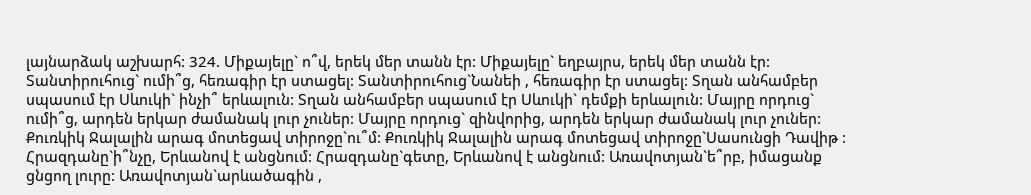լայնարձակ աշխարհ: 324. Միքայելը` ո՞վ, երեկ մեր տանն էր: Միքայելը` եղբայրս, երեկ մեր տանն էր: Տանտիրուհուց` ումի՞ց, հեռագիր էր ստացել: Տանտիրուհուց`Նանեի , հեռագիր էր ստացել: Տղան անհամբեր սպասում էր Սևուկի` ինչի՞ երևալուն: Տղան անհամբեր սպասում էր Սևուկի` դեմքի երևալուն: Մայրը որդուց` ումի՞ց, արդեն երկար ժամանակ լուր չուներ: Մայրը որդուց` զինվորից, արդեն երկար ժամանակ լուր չուներ: Քուռկիկ Ջալալին արագ մոտեցավ տիրոջը`ու՞մ: Քուռկիկ Ջալալին արագ մոտեցավ տիրոջը`Սասունցի Դավիթ : Հրազդանը`ի՞նչը, Երևանով է անցնում: Հրազդանը`գետը, Երևանով է անցնում: Առավոտյան`ե՞րբ, իմացանք ցնցող լուրը: Առավոտյան`արևածագին ,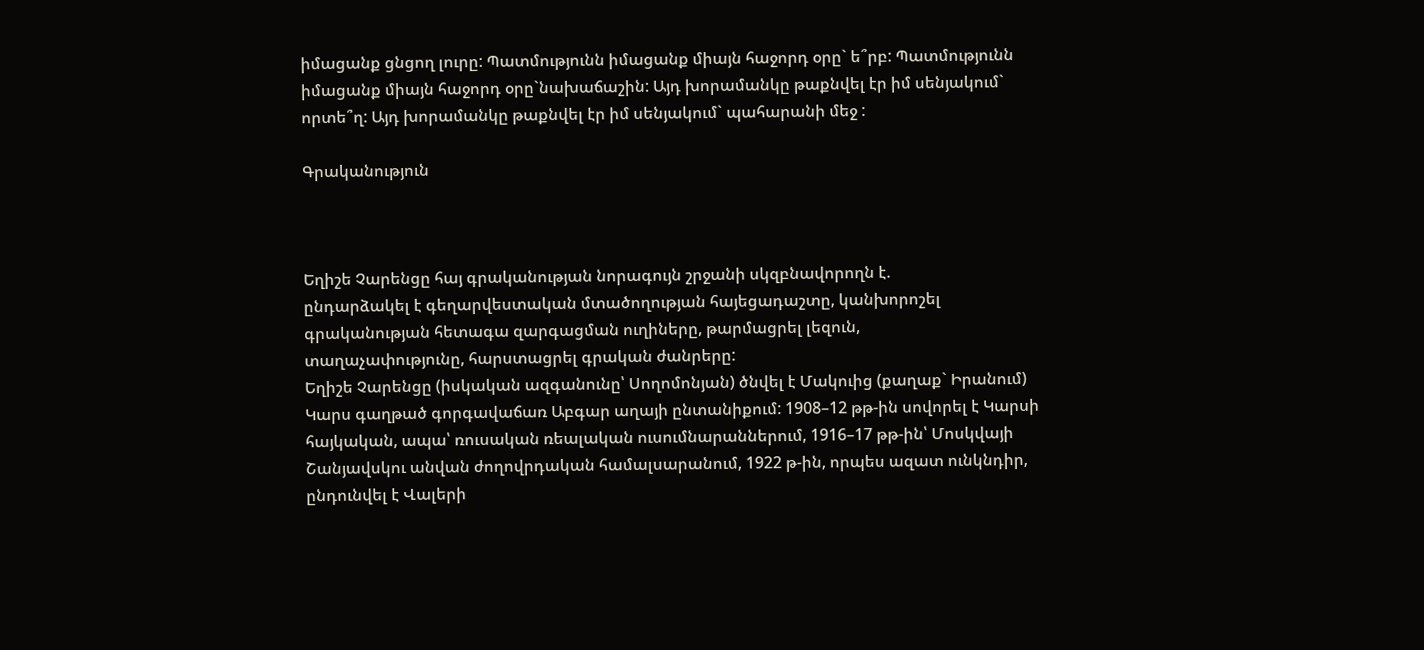իմացանք ցնցող լուրը: Պատմությունն իմացանք միայն հաջորդ օրը` ե՞րբ: Պատմությունն իմացանք միայն հաջորդ օրը`նախաճաշին: Այդ խորամանկը թաքնվել էր իմ սենյակում` որտե՞ղ: Այդ խորամանկը թաքնվել էր իմ սենյակում` պահարանի մեջ :

Գրականություն



Եղիշե Չարենցը հայ գրականության նորագույն շրջանի սկզբնավորողն է.
ընդարձակել է գեղարվեստական մտածողության հայեցադաշտը, կանխորոշել գրականության հետագա զարգացման ուղիները, թարմացրել լեզուն,
տաղաչափությունը, հարստացրել գրական ժանրերը:
Եղիշե Չարենցը (իսկական ազգանունը՝ Սողոմոնյան) ծնվել է Մակուից (քաղաք` Իրանում) Կարս գաղթած գորգավաճառ Աբգար աղայի ընտանիքում: 1908–12 թթ-ին սովորել է Կարսի հայկական, ապա՝ ռուսական ռեալական ուսումնարաններում, 1916–17 թթ-ին՝ Մոսկվայի Շանյավսկու անվան ժողովրդական համալսարանում, 1922 թ-ին, որպես ազատ ունկնդիր, ընդունվել է Վալերի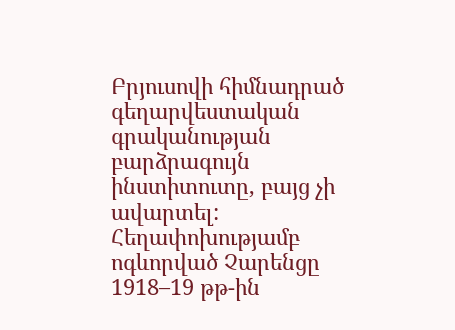Բրյուսովի հիմնադրած գեղարվեստական գրականության բարձրագույն ինստիտուտը, բայց չի ավարտել:
Հեղափոխությամբ ոգևորված Չարենցը 1918–19 թթ-ին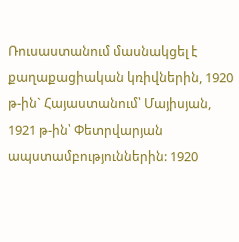Ռուսաստանում մասնակցել է քաղաքացիական կռիվներին, 1920 թ-ին` Հայաստանում՝ Մայիսյան, 1921 թ-ին՝ Փետրվարյան ապստամբություններին: 1920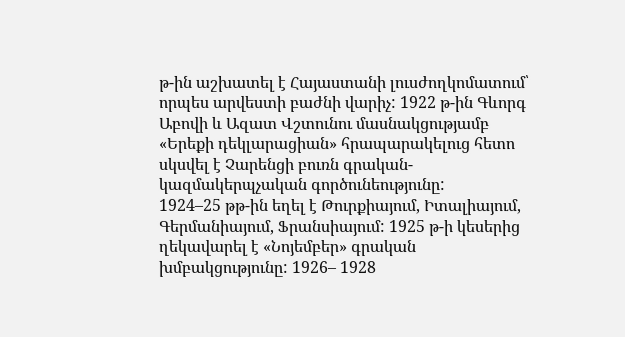թ-ին աշխատել է Հայաստանի լուսժողկոմատում՝ որպես արվեստի բաժնի վարիչ: 1922 թ-ին Գևորգ Աբովի և Ազատ Վշտունու մասնակցությամբ «Երեքի դեկլարացիան» հրապարակելուց հետո սկսվել է Չարենցի բուռն գրական-կազմակերպչական գործունեությունը:
1924–25 թթ-ին եղել է Թուրքիայում, Իտալիայում, Գերմանիայում, Ֆրանսիայում: 1925 թ-ի կեսերից ղեկավարել է «Նոյեմբեր» գրական խմբակցությունը: 1926– 1928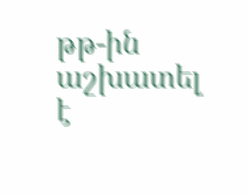թթ-ին աշխատել է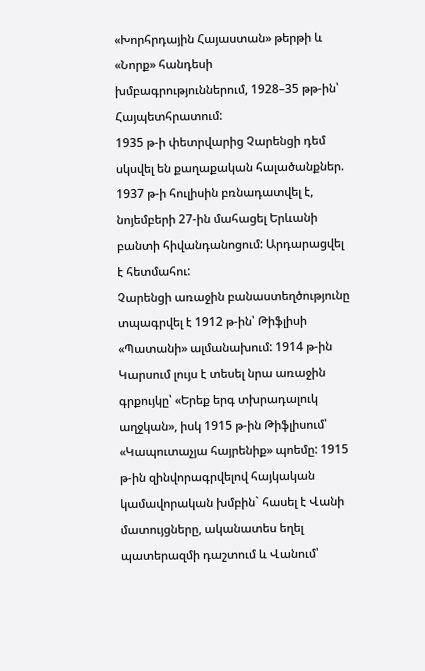«Խորհրդային Հայաստան» թերթի և «Նորք» հանդեսի խմբագրություններում, 1928–35 թթ-ին՝ Հայպետհրատում:
1935 թ-ի փետրվարից Չարենցի դեմ սկսվել են քաղաքական հալածանքներ. 1937 թ-ի հուլիսին բռնադատվել է, նոյեմբերի 27-ին մահացել Երևանի բանտի հիվանդանոցում: Արդարացվել է հետմահու:
Չարենցի առաջին բանաստեղծությունը տպագրվել է 1912 թ-ին՝ Թիֆլիսի «Պատանի» ալմանախում: 1914 թ-ին Կարսում լույս է տեսել նրա առաջին գրքույկը՝ «Երեք երգ տխրադալուկ աղջկան», իսկ 1915 թ-ին Թիֆլիսում՝ «Կապուտաչյա հայրենիք» պոեմը: 1915 թ-ին զինվորագրվելով հայկական կամավորական խմբին` հասել է Վանի մատույցները, ականատես եղել պատերազմի դաշտում և Վանում՝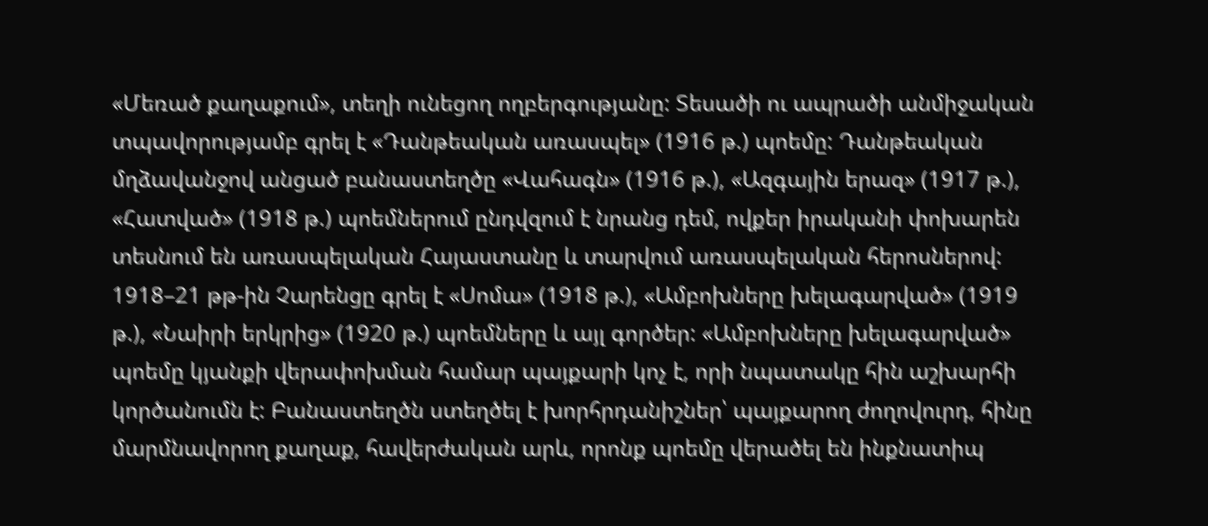«Մեռած քաղաքում», տեղի ունեցող ողբերգությանը: Տեսածի ու ապրածի անմիջական տպավորությամբ գրել է «Դանթեական առասպել» (1916 թ.) պոեմը: Դանթեական մղձավանջով անցած բանաստեղծը «Վահագն» (1916 թ.), «Ազգային երազ» (1917 թ.), «Հատված» (1918 թ.) պոեմներում ընդվզում է նրանց դեմ, ովքեր իրականի փոխարեն տեսնում են առասպելական Հայաստանը և տարվում առասպելական հերոսներով:
1918–21 թթ-ին Չարենցը գրել է «Սոմա» (1918 թ.), «Ամբոխները խելագարված» (1919 թ.), «Նաիրի երկրից» (1920 թ.) պոեմները և այլ գործեր: «Ամբոխները խելագարված» պոեմը կյանքի վերափոխման համար պայքարի կոչ է, որի նպատակը հին աշխարհի կործանումն է: Բանաստեղծն ստեղծել է խորհրդանիշներ՝ պայքարող ժողովուրդ, հինը մարմնավորող քաղաք, հավերժական արև, որոնք պոեմը վերածել են ինքնատիպ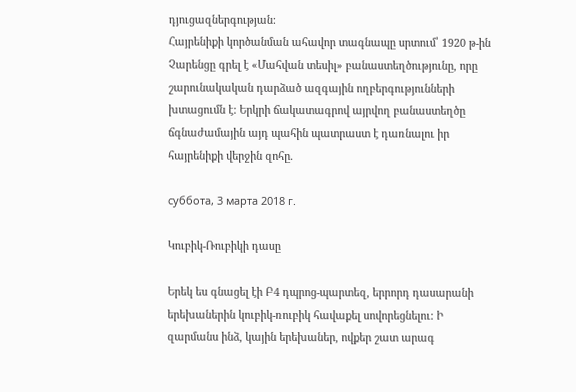դյուցազներգության:
Հայրենիքի կործանման ահավոր տագնապը սրտում՝ 1920 թ-ին Չարենցը գրել է «Մահվան տեսիլ» բանաստեղծությունը, որը շարունակական դարձած ազգային ողբերգությունների խտացումն է: Երկրի ճակատագրով այրվող բանաստեղծը ճգնաժամային այդ պահին պատրաստ է դառնալու իր հայրենիքի վերջին զոհը.

суббота, 3 марта 2018 г.

Կուբիկ-Ռուբիկի դասը

Երեկ ես գնացել էի Բ4 դպրոց-պարտեզ, երրորդ դասարանի երեխաներին կուբիկ-ռուբիկ հավաքել սովորեցնելու: Ի զարմանս ինձ, կային երեխաներ, ովքեր շատ արագ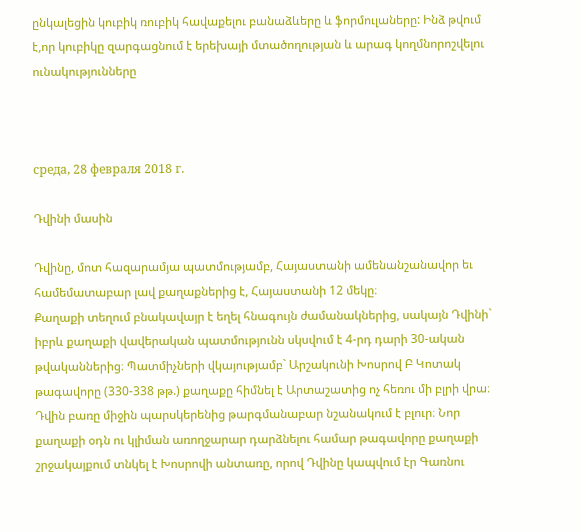ընկալեցին կուբիկ ռուբիկ հավաքելու բանաձևերը և ֆորմուլաները: Ինձ թվում է,որ կուբիկը զարգացնում է երեխայի մտածողության և արագ կողմնորոշվելու ունակությունները



среда, 28 февраля 2018 г.

Դվինի մասին

Դվինը, մոտ հազարամյա պատմությամբ, Հայաստանի ամենանշանավոր եւ համեմատաբար լավ քաղաքներից է, Հայաստանի 12 մեկը։
Քաղաքի տեղում բնակավայր է եղել հնագույն ժամանակներից, սակայն Դվինի` իբրև քաղաքի վավերական պատմությունն սկսվում է 4-րդ դարի 30-ական թվականներից։ Պատմիչների վկայությամբ` Արշակունի Խոսրով Բ Կոտակ թագավորը (330-338 թթ.) քաղաքը հիմնել է Արտաշատից ոչ հեռու մի բլրի վրա։ Դվին բառը միջին պարսկերենից թարգմանաբար նշանակում է բլուր։ Նոր քաղաքի օդն ու կլիման առողջարար դարձնելու համար թագավորը քաղաքի շրջակայքում տնկել է Խոսրովի անտառը, որով Դվինը կապվում էր Գառնու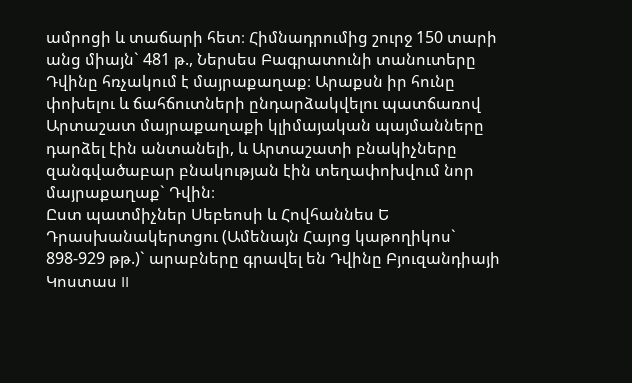ամրոցի և տաճարի հետ։ Հիմնադրումից շուրջ 150 տարի անց միայն` 481 թ., Ներսես Բագրատունի տանուտերը Դվինը հռչակում է մայրաքաղաք։ Արաքսն իր հունը փոխելու և ճահճուտների ընդարձակվելու պատճառով Արտաշատ մայրաքաղաքի կլիմայական պայմանները դարձել էին անտանելի, և Արտաշատի բնակիչները զանգվածաբար բնակության էին տեղափոխվում նոր մայրաքաղաք` Դվին։
Ըստ պատմիչներ Սեբեոսի և Հովհաննես Ե Դրասխանակերտցու (Ամենայն Հայոց կաթողիկոս` 898-929 թթ.)` արաբները գրավել են Դվինը Բյուզանդիայի Կոստաս II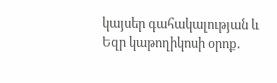կայսեր գահակալության և Եզր կաթողիկոսի օրոք.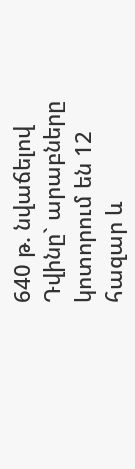640 թ. նվաճելով Դվինը` արաբները կոտորում են 12 հազար և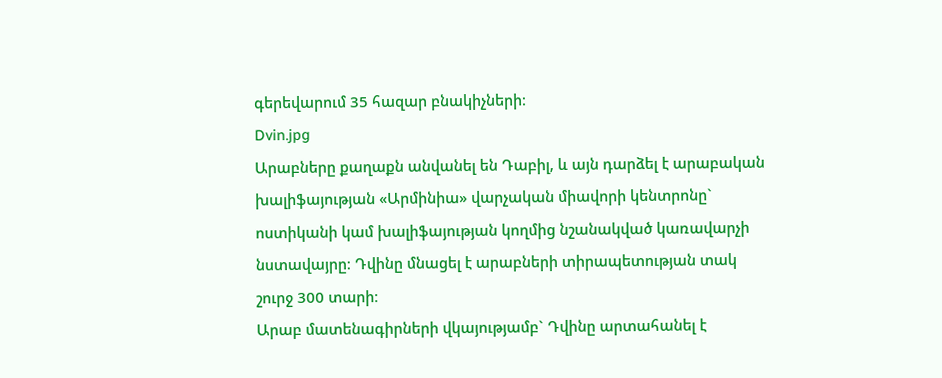գերեվարում 35 հազար բնակիչների։
Dvin.jpg
Արաբները քաղաքն անվանել են Դաբիլ, և այն դարձել է արաբական խալիֆայության «Արմինիա» վարչական միավորի կենտրոնը` ոստիկանի կամ խալիֆայության կողմից նշանակված կառավարչի նստավայրը։ Դվինը մնացել է արաբների տիրապետության տակ շուրջ 300 տարի։
Արաբ մատենագիրների վկայությամբ` Դվինը արտահանել է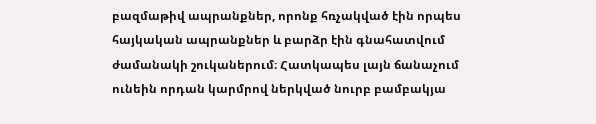բազմաթիվ ապրանքներ, որոնք հռչակված էին որպես հայկական ապրանքներ և բարձր էին գնահատվում ժամանակի շուկաներում։ Հատկապես լայն ճանաչում ունեին որդան կարմրով ներկված նուրբ բամբակյա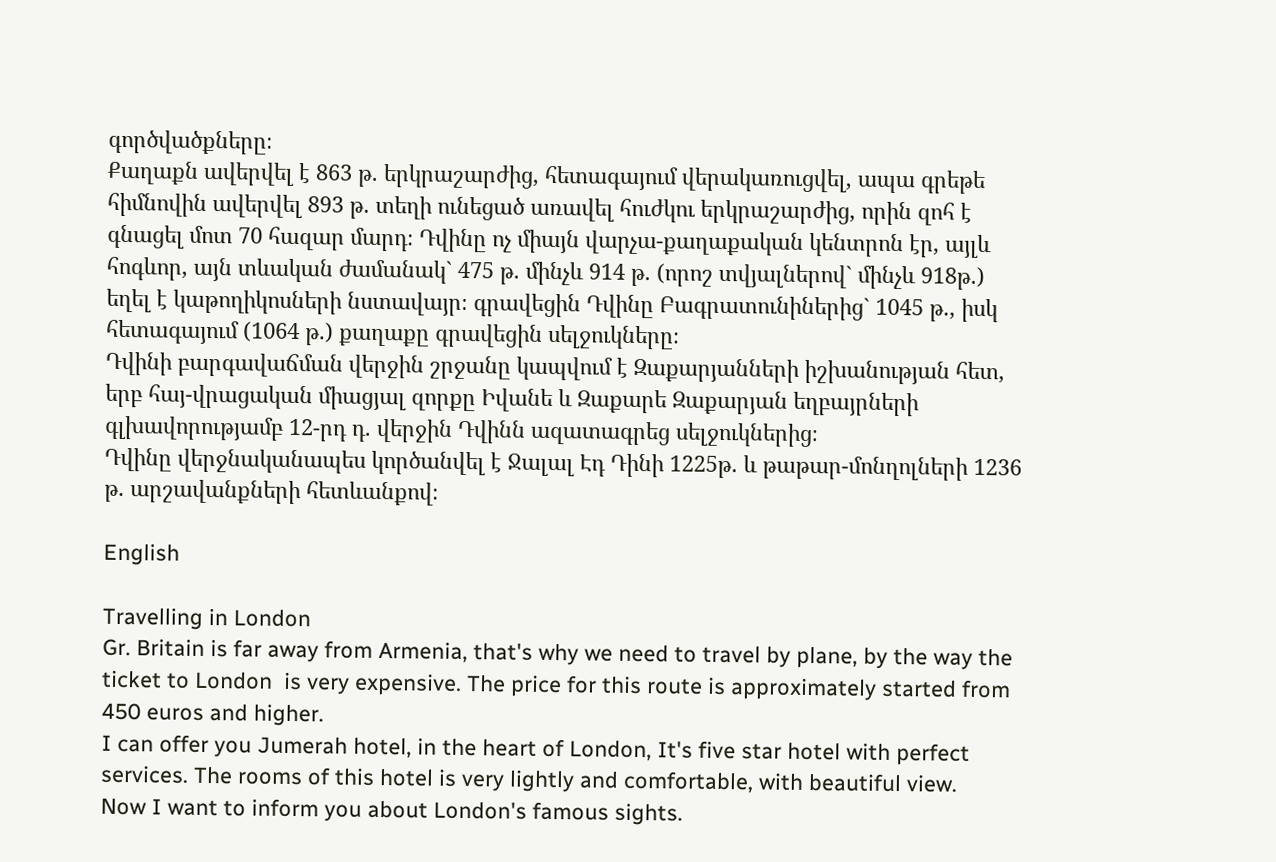գործվածքները։
Քաղաքն ավերվել է 863 թ. երկրաշարժից, հետագայում վերակառուցվել, ապա գրեթե հիմնովին ավերվել 893 թ. տեղի ունեցած առավել հուժկու երկրաշարժից, որին զոհ է գնացել մոտ 70 հազար մարդ։ Դվինը ոչ միայն վարչա-քաղաքական կենտրոն էր, այլև հոգևոր, այն տևական ժամանակ` 475 թ. մինչև 914 թ. (որոշ տվյալներով` մինչև 918թ.) եղել է կաթողիկոսների նստավայր։ գրավեցին Դվինը Բագրատունիներից` 1045 թ., իսկ հետագայում (1064 թ.) քաղաքը գրավեցին սելջուկները։
Դվինի բարգավաճման վերջին շրջանը կապվում է Զաքարյանների իշխանության հետ, երբ հայ-վրացական միացյալ զորքը Իվանե և Զաքարե Զաքարյան եղբայրների գլխավորությամբ 12-րդ դ. վերջին Դվինն ազատագրեց սելջուկներից։
Դվինը վերջնականապես կործանվել է Ջալալ Էդ Դինի 1225թ. և թաթար-մոնղոլների 1236 թ. արշավանքների հետևանքով։

English

Travelling in London
Gr. Britain is far away from Armenia, that's why we need to travel by plane, by the way the ticket to London  is very expensive. The price for this route is approximately started from 450 euros and higher.
I can offer you Jumerah hotel, in the heart of London, It's five star hotel with perfect services. The rooms of this hotel is very lightly and comfortable, with beautiful view.
Now I want to inform you about London's famous sights.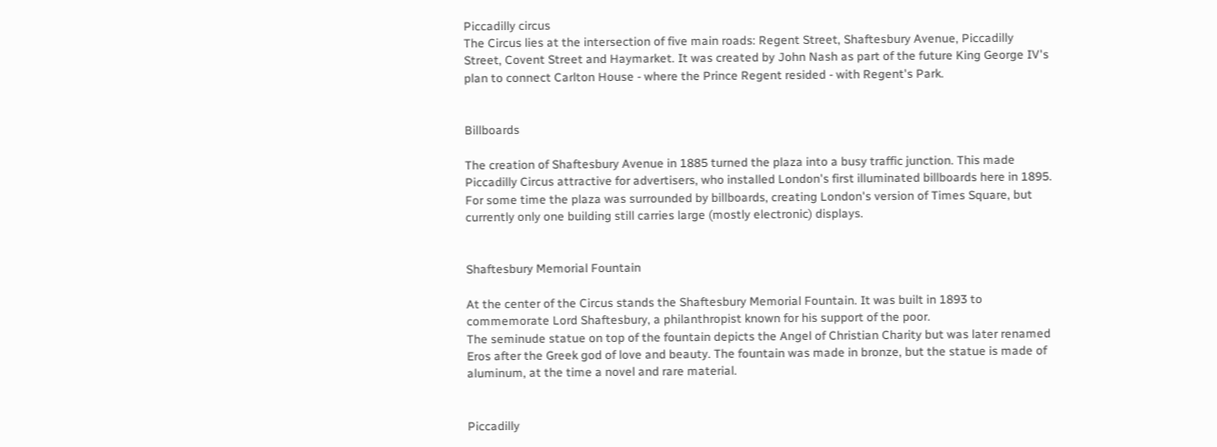Piccadilly circus
The Circus lies at the intersection of five main roads: Regent Street, Shaftesbury Avenue, Piccadilly Street, Covent Street and Haymarket. It was created by John Nash as part of the future King George IV's plan to connect Carlton House - where the Prince Regent resided - with Regent's Park.


Billboards

The creation of Shaftesbury Avenue in 1885 turned the plaza into a busy traffic junction. This made Piccadilly Circus attractive for advertisers, who installed London's first illuminated billboards here in 1895. For some time the plaza was surrounded by billboards, creating London's version of Times Square, but
currently only one building still carries large (mostly electronic) displays.


Shaftesbury Memorial Fountain

At the center of the Circus stands the Shaftesbury Memorial Fountain. It was built in 1893 to commemorate Lord Shaftesbury, a philanthropist known for his support of the poor.
The seminude statue on top of the fountain depicts the Angel of Christian Charity but was later renamed Eros after the Greek god of love and beauty. The fountain was made in bronze, but the statue is made of aluminum, at the time a novel and rare material.


Piccadilly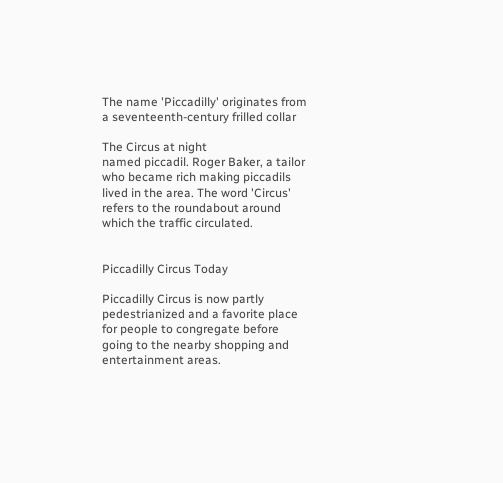The name 'Piccadilly' originates from a seventeenth-century frilled collar

The Circus at night
named piccadil. Roger Baker, a tailor who became rich making piccadils lived in the area. The word 'Circus' refers to the roundabout around which the traffic circulated.


Piccadilly Circus Today

Piccadilly Circus is now partly pedestrianized and a favorite place for people to congregate before going to the nearby shopping and entertainment areas.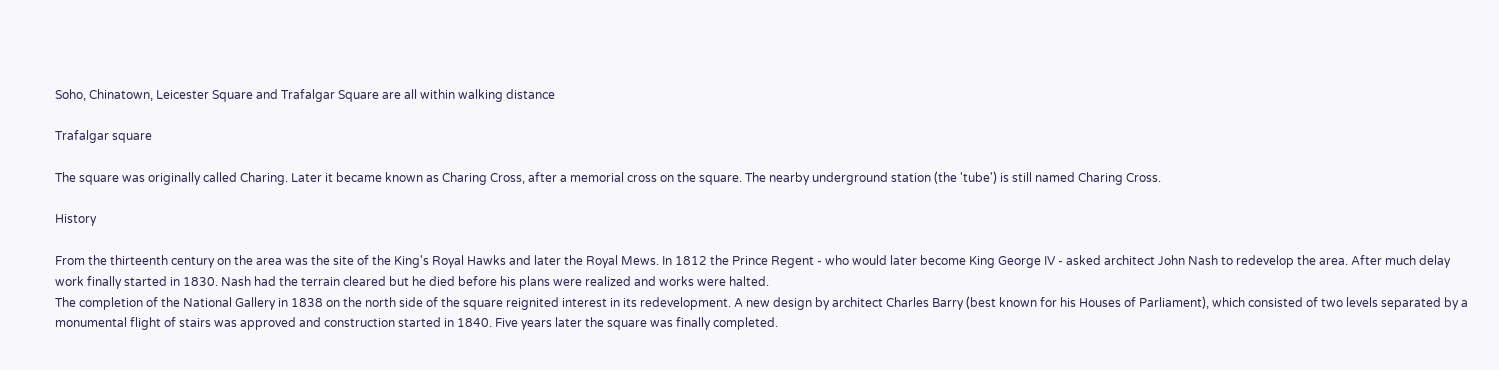Soho, Chinatown, Leicester Square and Trafalgar Square are all within walking distance

Trafalgar square

The square was originally called Charing. Later it became known as Charing Cross, after a memorial cross on the square. The nearby underground station (the 'tube') is still named Charing Cross.

History

From the thirteenth century on the area was the site of the King's Royal Hawks and later the Royal Mews. In 1812 the Prince Regent - who would later become King George IV - asked architect John Nash to redevelop the area. After much delay work finally started in 1830. Nash had the terrain cleared but he died before his plans were realized and works were halted.
The completion of the National Gallery in 1838 on the north side of the square reignited interest in its redevelopment. A new design by architect Charles Barry (best known for his Houses of Parliament), which consisted of two levels separated by a monumental flight of stairs was approved and construction started in 1840. Five years later the square was finally completed.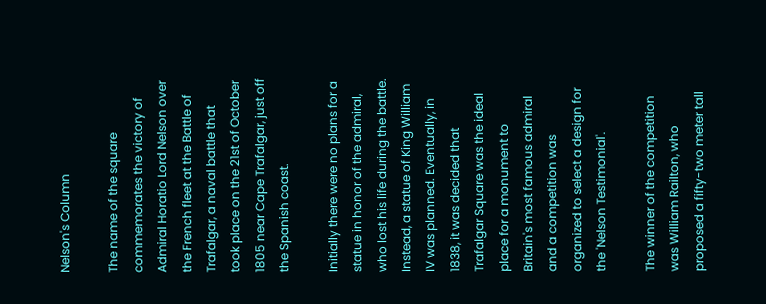Nelson's Column

The name of the square commemorates the victory of Admiral Horatio Lord Nelson over the French fleet at the Battle of Trafalgar, a naval battle that took place on the 21st of October 1805 near Cape Trafalgar, just off the Spanish coast.

Initially there were no plans for a statue in honor of the admiral, who lost his life during the battle. Instead, a statue of King William IV was planned. Eventually, in 1838, it was decided that Trafalgar Square was the ideal place for a monument to Britain's most famous admiral and a competition was organized to select a design for the 'Nelson Testimonial'.

The winner of the competition was William Railton, who proposed a fifty-two meter tall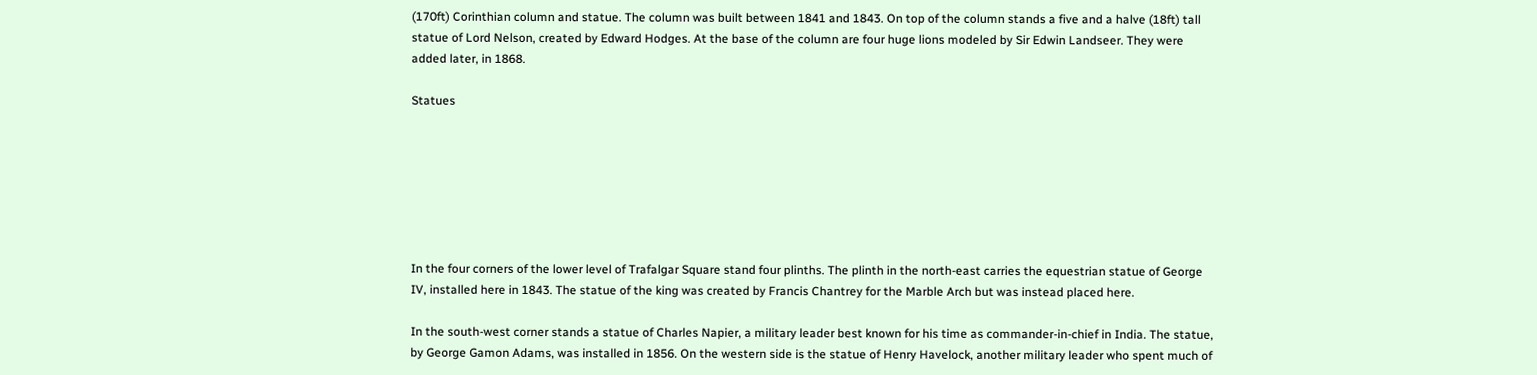(170ft) Corinthian column and statue. The column was built between 1841 and 1843. On top of the column stands a five and a halve (18ft) tall statue of Lord Nelson, created by Edward Hodges. At the base of the column are four huge lions modeled by Sir Edwin Landseer. They were added later, in 1868.

Statues







In the four corners of the lower level of Trafalgar Square stand four plinths. The plinth in the north-east carries the equestrian statue of George IV, installed here in 1843. The statue of the king was created by Francis Chantrey for the Marble Arch but was instead placed here.

In the south-west corner stands a statue of Charles Napier, a military leader best known for his time as commander-in-chief in India. The statue, by George Gamon Adams, was installed in 1856. On the western side is the statue of Henry Havelock, another military leader who spent much of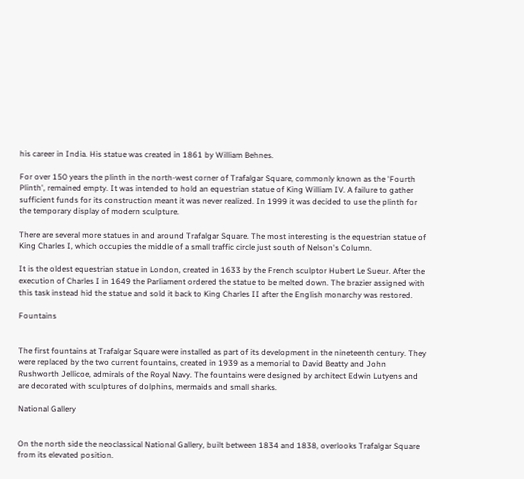his career in India. His statue was created in 1861 by William Behnes.

For over 150 years the plinth in the north-west corner of Trafalgar Square, commonly known as the 'Fourth Plinth', remained empty. It was intended to hold an equestrian statue of King William IV. A failure to gather sufficient funds for its construction meant it was never realized. In 1999 it was decided to use the plinth for the temporary display of modern sculpture.

There are several more statues in and around Trafalgar Square. The most interesting is the equestrian statue of King Charles I, which occupies the middle of a small traffic circle just south of Nelson's Column.

It is the oldest equestrian statue in London, created in 1633 by the French sculptor Hubert Le Sueur. After the execution of Charles I in 1649 the Parliament ordered the statue to be melted down. The brazier assigned with this task instead hid the statue and sold it back to King Charles II after the English monarchy was restored.

Fountains


The first fountains at Trafalgar Square were installed as part of its development in the nineteenth century. They were replaced by the two current fountains, created in 1939 as a memorial to David Beatty and John Rushworth Jellicoe, admirals of the Royal Navy. The fountains were designed by architect Edwin Lutyens and are decorated with sculptures of dolphins, mermaids and small sharks.

National Gallery


On the north side the neoclassical National Gallery, built between 1834 and 1838, overlooks Trafalgar Square from its elevated position.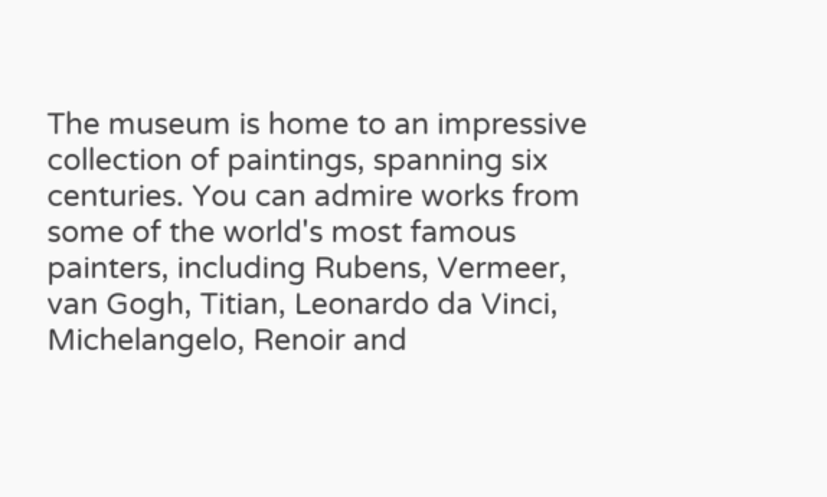The museum is home to an impressive collection of paintings, spanning six centuries. You can admire works from some of the world's most famous painters, including Rubens, Vermeer, van Gogh, Titian, Leonardo da Vinci, Michelangelo, Renoir and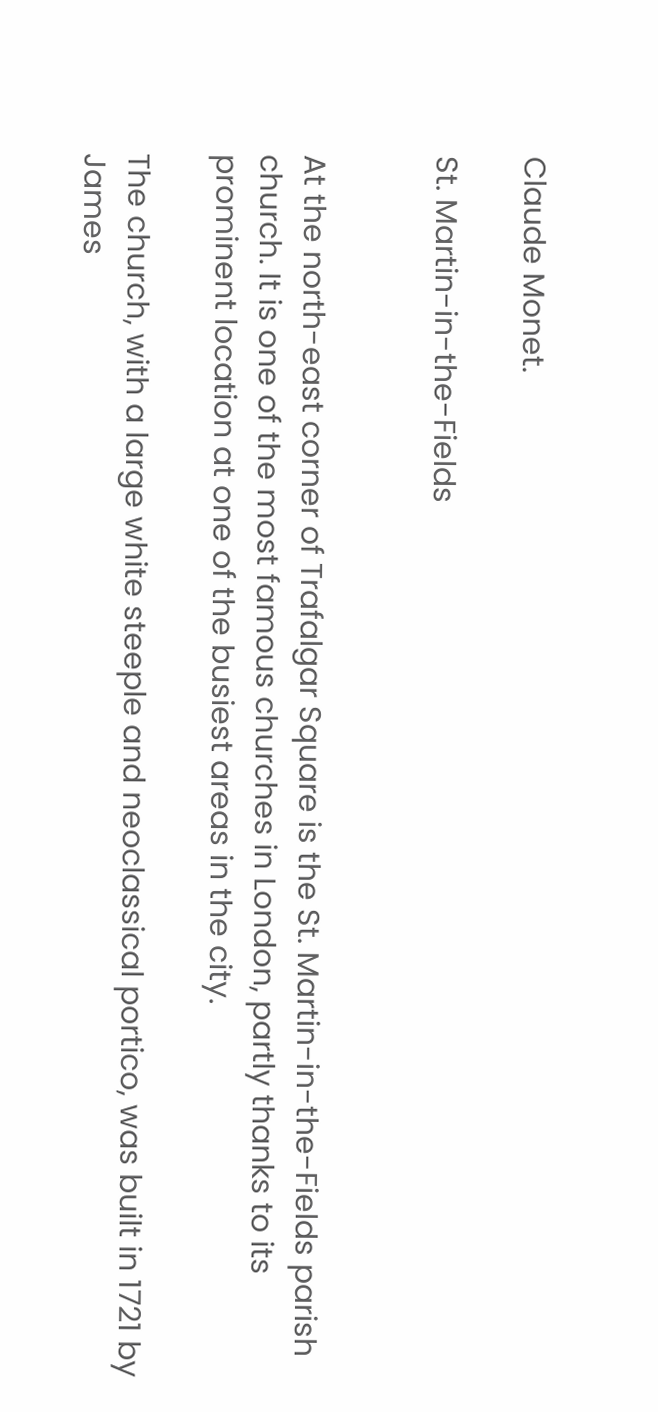Claude Monet.

St. Martin-in-the-Fields


At the north-east corner of Trafalgar Square is the St. Martin-in-the-Fields parish church. It is one of the most famous churches in London, partly thanks to its prominent location at one of the busiest areas in the city.

The church, with a large white steeple and neoclassical portico, was built in 1721 by James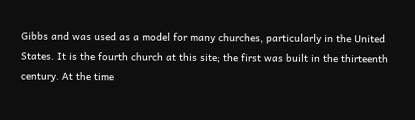Gibbs and was used as a model for many churches, particularly in the United States. It is the fourth church at this site; the first was built in the thirteenth century. At the time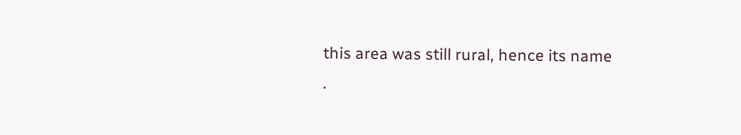this area was still rural, hence its name
.